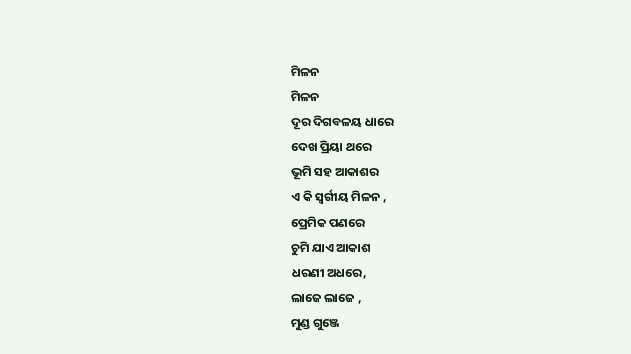ମିଳନ
ମିଳନ
ଦୂର ଦିଗବଳୟ ଧାରେ
ଦେଖ ପ୍ରିୟା ଥରେ
ଭୂମି ସହ ଆକାଶର
ଏ କି ସ୍ଵର୍ଗୀୟ ମିଳନ ,
ପ୍ରେମିକ ପଣରେ
ଚୁମି ଯାଏ ଆକାଶ
ଧରଣୀ ଅଧରେ,
ଲାଜେ ଲାଜେ ,
ମୁଣ୍ଡ ଗୁଞ୍ଜେ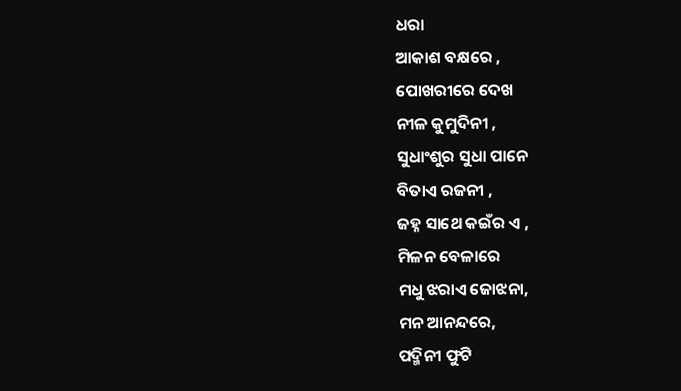ଧରା
ଆକାଶ ବକ୍ଷରେ ,
ପୋଖରୀରେ ଦେଖ
ନୀଳ କୁମୁଦିନୀ ,
ସୁଧାଂଶୁର ସୁଧା ପାନେ
ବିତାଏ ରଜନୀ ,
ଜହ୍ନ ସାଥେ କଇଁର ଏ ,
ମିଳନ ବେଳାରେ
ମଧୁ ଝରାଏ ଜୋଝନା,
ମନ ଆନନ୍ଦରେ,
ପଦ୍ମିନୀ ଫୁଟି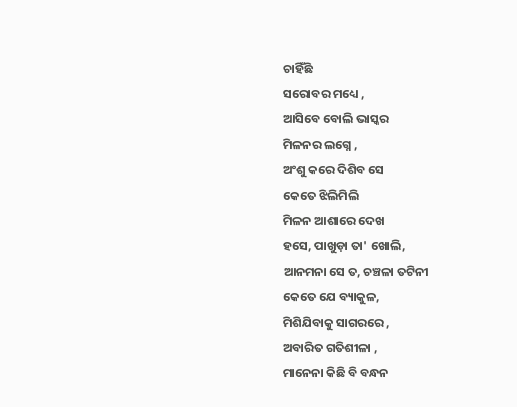ଚାହିଁଛି
ସରୋବର ମଧ୍ୟେ ,
ଆସିବେ ବୋଲି ଭାସ୍କର
ମିଳନର ଲଗ୍ନେ ,
ଅଂଶୁ କରେ ଦିଶିବ ସେ
କେତେ ଝିଲିମିଲି
ମିଳନ ଆଶାରେ ଦେଖ
ହସେ, ପାଖୁଡ଼ା ତା' ଖୋଲି,
ଆନମନା ସେ ତ, ଚଞ୍ଚଳା ତଟିନୀ
କେତେ ଯେ ବ୍ୟାକୁଳ,
ମିଶିଯିବାକୁ ସାଗରରେ ,
ଅବାରିତ ଗତିଶୀଳା ,
ମାନେନା କିଛି ବି ବନ୍ଧନ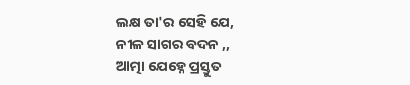ଲକ୍ଷ ତା'ର ସେହି ଯେ,
ନୀଳ ସାଗର ବଦନ ,,
ଆତ୍ମା ଯେହ୍ନେ ପ୍ରସ୍ତୁତ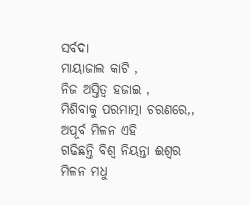ସର୍ବଦା
ମାୟାଜାଲ କାଟି ,
ନିଜ ଅସ୍ତିତ୍ଵ ହଜାଇ ,
ମିଶିବାକୁ ପରମାତ୍ମା ଚରଣରେ,,
ଅପୂର୍ବ ମିଳନ ଏହି
ଗଢିଛନ୍ତି ବିଶ୍ଵ ନିୟନ୍ତା ଈଶ୍ଵର
ମିଳନ ମଧୁ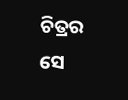ଚିତ୍ରର
ସେ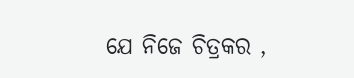ଯେ ନିଜେ ଚିତ୍ରକର ,